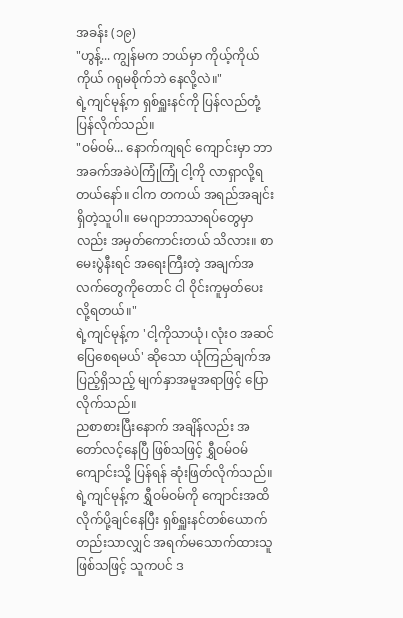အခန်း (၁၉)
"ဟွန့်... ကျွန်မက ဘယ်မှာ ကိုယ့်ကိုယ်ကိုယ် ဂရုမစိုက်ဘဲ နေလို့လဲ။"
ရဲ့ကျင်မုန့်က ရှစ်ရှူးနင်ကို ပြန်လည်တုံ့ပြန်လိုက်သည်။
"ဝမ်ဝမ်... နောက်ကျရင် ကျောင်းမှာ ဘာအခက်အခဲပဲကြုံကြုံ ငါ့ကို လာရှာလို့ရတယ်နော်။ ငါက တကယ် အရည်အချင်းရှိတဲ့သူပါ။ မေဂျာဘာသာရပ်တွေမှာလည်း အမှတ်ကောင်းတယ် သိလား။ စာမေးပွဲနီးရင် အရေးကြီးတဲ့ အချက်အလက်တွေကိုတောင် ငါ ဝိုင်းကူမှတ်ပေးလို့ရတယ်။"
ရဲ့ကျင်မုန့်က 'ငါ့ကိုသာယုံ၊ လုံးဝ အဆင်ပြေစေရမယ်' ဆိုသော ယုံကြည်ချက်အပြည့်ရှိသည့် မျက်နှာအမူအရာဖြင့် ပြောလိုက်သည်။
ညစာစားပြီးနောက် အချိန်လည်း အတော်လင့်နေပြီ ဖြစ်သဖြင့် ရွှီဝမ်ဝမ် ကျောင်းသို့ ပြန်ရန် ဆုံးဖြတ်လိုက်သည်။
ရဲ့ကျင်မုန့်က ရွှီဝမ်ဝမ်ကို ကျောင်းအထိ လိုက်ပို့ချင်နေပြီး ရှစ်ရှူးနင်တစ်ယောက်တည်းသာလျှင် အရက်မသောက်ထားသူ ဖြစ်သဖြင့် သူကပင် ဒ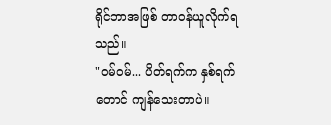ရိုင်ဘာအဖြစ် တာဝန်ယူလိုက်ရသည်။
"ဝမ်ဝမ်... ပိတ်ရက်က နှစ်ရက်တောင် ကျန်သေးတာပဲ။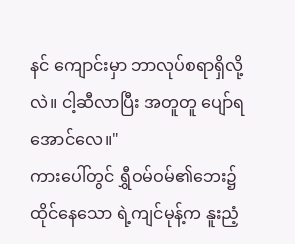နင် ကျောင်းမှာ ဘာလုပ်စရာရှိလို့လဲ။ ငါ့ဆီလာပြီး အတူတူ ပျော်ရအောင်လေ။"
ကားပေါ်တွင် ရွှီဝမ်ဝမ်၏ဘေး၌ ထိုင်နေသော ရဲ့ကျင်မုန့်က နူးညံ့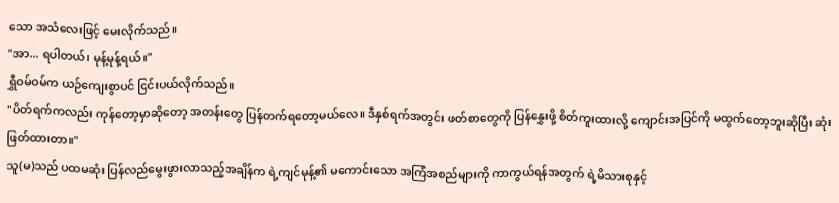သော အသံလေးဖြင့် မေးလိုက်သည်။
"အာ... ရပါတယ်၊ မုန့်မုန့်ရယ်။"
ရွှီဝမ်ဝမ်က ယဉ်ကျေးစွာပင် ငြင်းပယ်လိုက်သည်။
"ပိတ်ရက်ကလည်း ကုန်တော့မှာဆိုတော့ အတန်းတွေ ပြန်တက်ရတော့မယ်လေ။ ဒီနှစ်ရက်အတွင်း ဖတ်စာတွေကို ပြန်နွှေးဖို့ စိတ်ကူးထားလို့ ကျောင်းအပြင်ကို မထွက်တော့ဘူးဆိုပြီး ဆုံးဖြတ်ထားတာ။"
သူ(မ)သည် ပထမဆုံး ပြန်လည်မွေးဖွားလာသည့်အချိန်က ရဲ့ကျင်မုန့်၏ မကောင်းသော အကြံအစည်များကို ကာကွယ်ရန်အတွက် ရဲ့မိသားစုနှင့်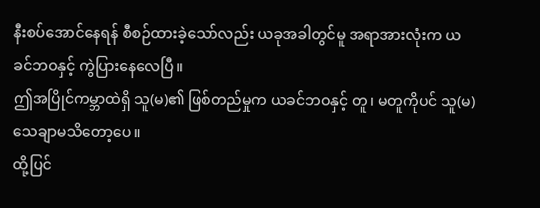နီးစပ်အောင်နေရန် စီစဉ်ထားခဲ့သော်လည်း ယခုအခါတွင်မူ အရာအားလုံးက ယခင်ဘဝနှင့် ကွဲပြားနေလေပြီ။
ဤအပြိုင်ကမ္ဘာထဲရှိ သူ(မ)၏ ဖြစ်တည်မှုက ယခင်ဘဝနှင့် တူ၊ မတူကိုပင် သူ(မ) သေချာမသိတော့ပေ။
ထို့ပြင်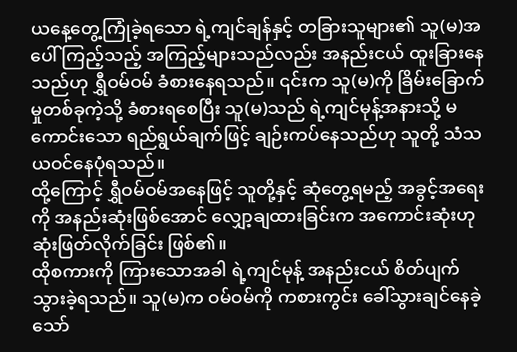ယနေ့တွေ့ကြုံခဲ့ရသော ရဲ့ကျင်ချန်နှင့် တခြားသူများ၏ သူ(မ)အပေါ် ကြည့်သည့် အကြည့်များသည်လည်း အနည်းငယ် ထူးခြားနေသည်ဟု ရွှီဝမ်ဝမ် ခံစားနေရသည်။ ၎င်းက သူ(မ)ကို ခြိမ်းခြောက်မှုတစ်ခုကဲ့သို့ ခံစားရစေပြီး သူ(မ)သည် ရဲ့ကျင်မုန့်အနားသို့ မကောင်းသော ရည်ရွယ်ချက်ဖြင့် ချဉ်းကပ်နေသည်ဟု သူတို့ သံသယဝင်နေပုံရသည်။
ထို့ကြောင့် ရွှီဝမ်ဝမ်အနေဖြင့် သူတို့နှင့် ဆုံတွေ့ရမည့် အခွင့်အရေးကို အနည်းဆုံးဖြစ်အောင် လျှော့ချထားခြင်းက အကောင်းဆုံးဟု ဆုံးဖြတ်လိုက်ခြင်း ဖြစ်၏။
ထိုစကားကို ကြားသောအခါ ရဲ့ကျင်မုန့် အနည်းငယ် စိတ်ပျက်သွားခဲ့ရသည်။ သူ(မ)က ဝမ်ဝမ်ကို ကစားကွင်း ခေါ်သွားချင်နေခဲ့သော်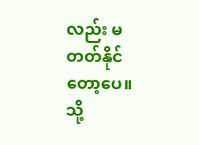လည်း မတတ်နိုင်တော့ပေ။
သို့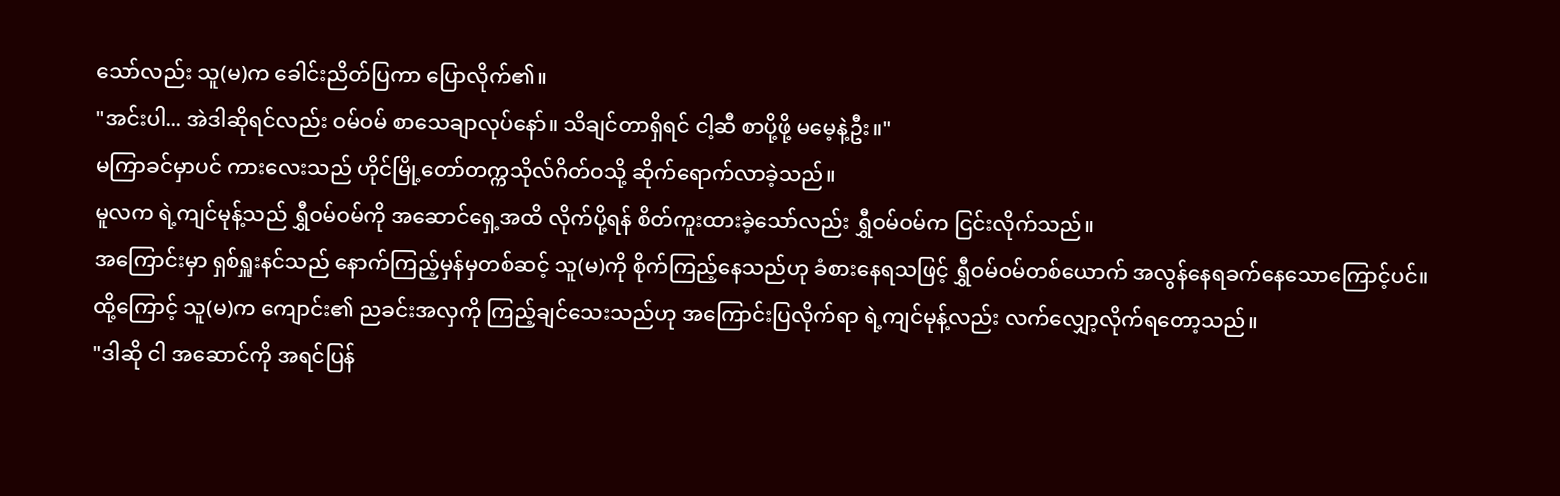သော်လည်း သူ(မ)က ခေါင်းညိတ်ပြကာ ပြောလိုက်၏။
"အင်းပါ... အဲဒါဆိုရင်လည်း ဝမ်ဝမ် စာသေချာလုပ်နော်။ သိချင်တာရှိရင် ငါ့ဆီ စာပို့ဖို့ မမေ့နဲ့ဦး။"
မကြာခင်မှာပင် ကားလေးသည် ဟိုင်မြို့တော်တက္ကသိုလ်ဂိတ်ဝသို့ ဆိုက်ရောက်လာခဲ့သည်။
မူလက ရဲ့ကျင်မုန့်သည် ရွှီဝမ်ဝမ်ကို အဆောင်ရှေ့အထိ လိုက်ပို့ရန် စိတ်ကူးထားခဲ့သော်လည်း ရွှီဝမ်ဝမ်က ငြင်းလိုက်သည်။
အကြောင်းမှာ ရှစ်ရှူးနင်သည် နောက်ကြည့်မှန်မှတစ်ဆင့် သူ(မ)ကို စိုက်ကြည့်နေသည်ဟု ခံစားနေရသဖြင့် ရွှီဝမ်ဝမ်တစ်ယောက် အလွန်နေရခက်နေသောကြောင့်ပင်။ ထို့ကြောင့် သူ(မ)က ကျောင်း၏ ညခင်းအလှကို ကြည့်ချင်သေးသည်ဟု အကြောင်းပြလိုက်ရာ ရဲ့ကျင်မုန့်လည်း လက်လျှော့လိုက်ရတော့သည်။
"ဒါဆို ငါ အဆောင်ကို အရင်ပြန်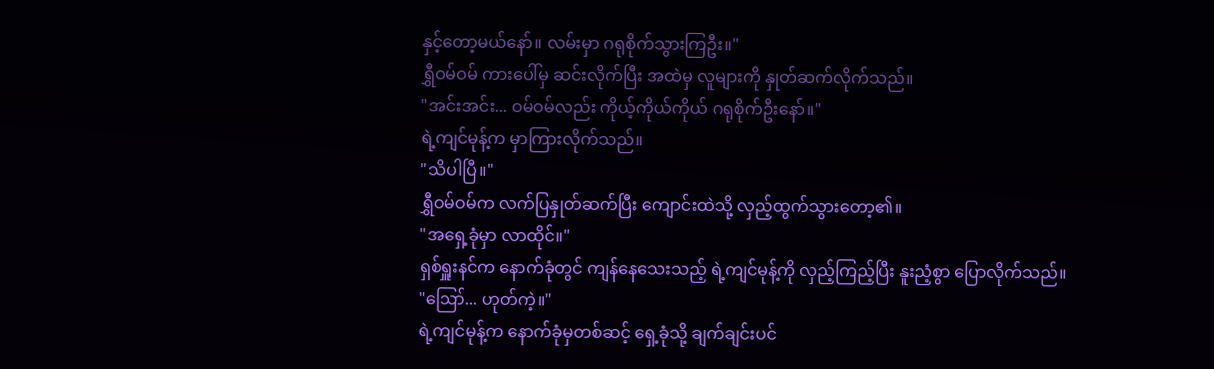နှင့်တော့မယ်နော်။ လမ်းမှာ ဂရုစိုက်သွားကြဦး။"
ရွှီဝမ်ဝမ် ကားပေါ်မှ ဆင်းလိုက်ပြီး အထဲမှ လူများကို နှုတ်ဆက်လိုက်သည်။
"အင်းအင်း... ဝမ်ဝမ်လည်း ကိုယ့်ကိုယ်ကိုယ် ဂရုစိုက်ဦးနော်။"
ရဲ့ကျင်မုန့်က မှာကြားလိုက်သည်။
"သိပါပြီ။"
ရွှီဝမ်ဝမ်က လက်ပြနှုတ်ဆက်ပြီး ကျောင်းထဲသို့ လှည့်ထွက်သွားတော့၏။
"အရှေ့ခုံမှာ လာထိုင်။"
ရှစ်ရှူးနင်က နောက်ခုံတွင် ကျန်နေသေးသည့် ရဲ့ကျင်မုန့်ကို လှည့်ကြည့်ပြီး နူးညံ့စွာ ပြောလိုက်သည်။
"ဪ... ဟုတ်ကဲ့။"
ရဲ့ကျင်မုန့်က နောက်ခုံမှတစ်ဆင့် ရှေ့ခုံသို့ ချက်ချင်းပင်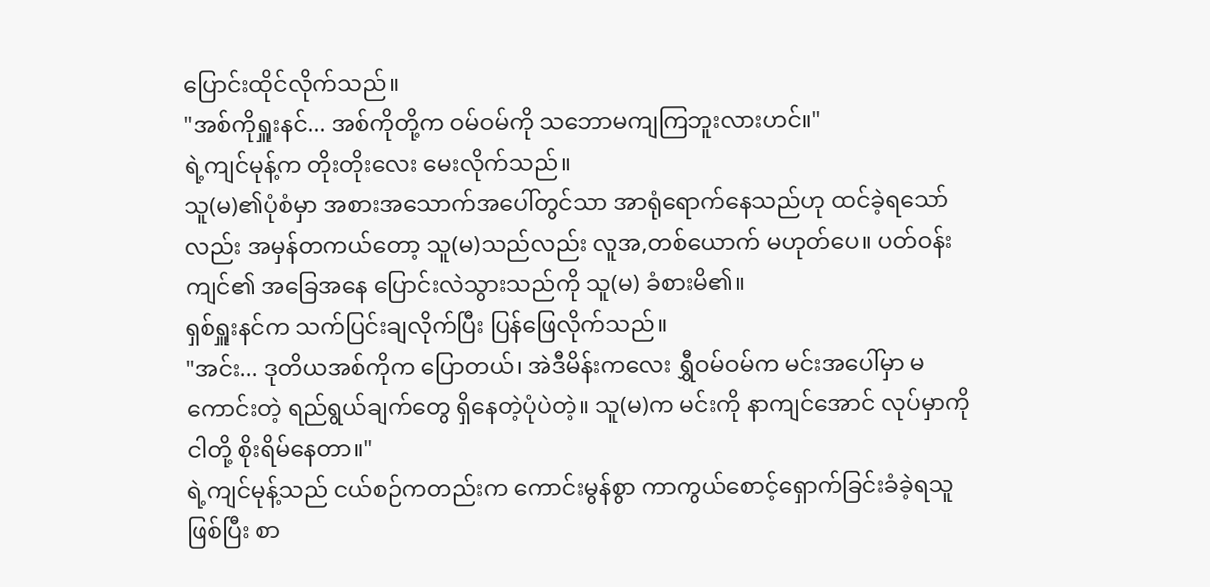ပြောင်းထိုင်လိုက်သည်။
"အစ်ကိုရှူးနင်... အစ်ကိုတို့က ဝမ်ဝမ်ကို သဘောမကျကြဘူးလားဟင်။"
ရဲ့ကျင်မုန့်က တိုးတိုးလေး မေးလိုက်သည်။
သူ(မ)၏ပုံစံမှာ အစားအသောက်အပေါ်တွင်သာ အာရုံရောက်နေသည်ဟု ထင်ခဲ့ရသော်လည်း အမှန်တကယ်တော့ သူ(မ)သည်လည်း လူအ,တစ်ယောက် မဟုတ်ပေ။ ပတ်ဝန်းကျင်၏ အခြေအနေ ပြောင်းလဲသွားသည်ကို သူ(မ) ခံစားမိ၏။
ရှစ်ရှူးနင်က သက်ပြင်းချလိုက်ပြီး ပြန်ဖြေလိုက်သည်။
"အင်း... ဒုတိယအစ်ကိုက ပြောတယ်၊ အဲဒီမိန်းကလေး ရွှီဝမ်ဝမ်က မင်းအပေါ်မှာ မကောင်းတဲ့ ရည်ရွယ်ချက်တွေ ရှိနေတဲ့ပုံပဲတဲ့။ သူ(မ)က မင်းကို နာကျင်အောင် လုပ်မှာကို ငါတို့ စိုးရိမ်နေတာ။"
ရဲ့ကျင်မုန့်သည် ငယ်စဉ်ကတည်းက ကောင်းမွန်စွာ ကာကွယ်စောင့်ရှောက်ခြင်းခံခဲ့ရသူ ဖြစ်ပြီး စာ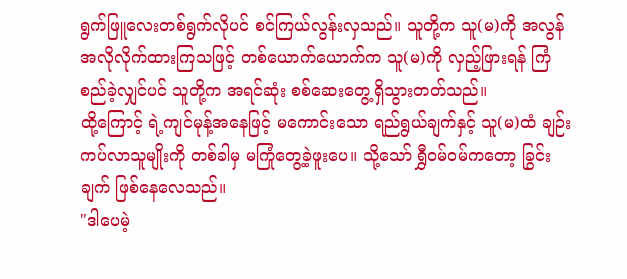ရွက်ဖြူလေးတစ်ရွက်လိုပင် စင်ကြယ်လွန်းလှသည်။ သူတို့က သူ(မ)ကို အလွန် အလိုလိုက်ထားကြသဖြင့် တစ်ယောက်ယောက်က သူ(မ)ကို လှည့်ဖြားရန် ကြံစည်ခဲ့လျှင်ပင် သူတို့က အရင်ဆုံး စစ်ဆေးတွေ့ရှိသွားတတ်သည်။
ထို့ကြောင့် ရဲ့ကျင်မုန့်အနေဖြင့် မကောင်းသော ရည်ရွယ်ချက်နှင့် သူ(မ)ထံ ချဉ်းကပ်လာသူမျိုးကို တစ်ခါမှ မကြုံတွေ့ခဲ့ဖူးပေ။ သို့သော် ရွှီဝမ်ဝမ်ကတော့ ခြွင်းချက် ဖြစ်နေလေသည်။
"ဒါပေမဲ့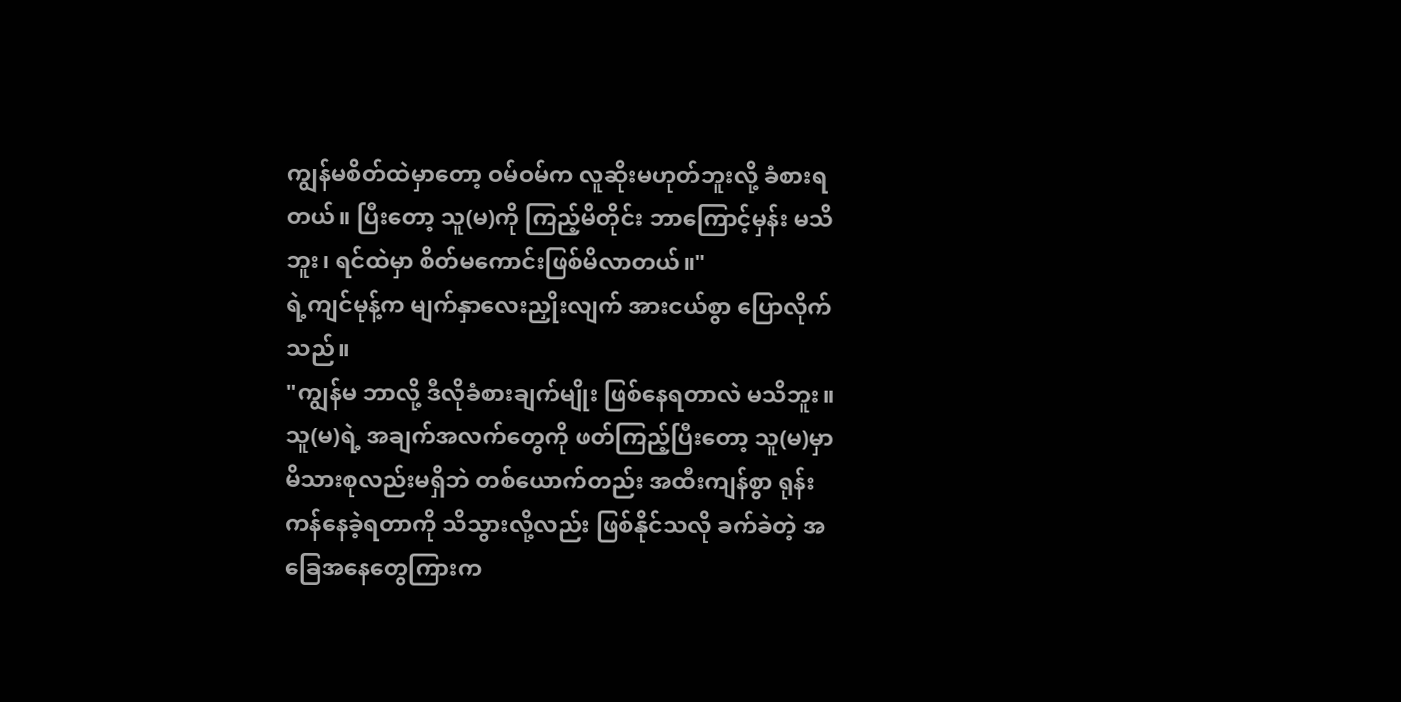ကျွန်မစိတ်ထဲမှာတော့ ဝမ်ဝမ်က လူဆိုးမဟုတ်ဘူးလို့ ခံစားရတယ်။ ပြီးတော့ သူ(မ)ကို ကြည့်မိတိုင်း ဘာကြောင့်မှန်း မသိဘူး၊ ရင်ထဲမှာ စိတ်မကောင်းဖြစ်မိလာတယ်။"
ရဲ့ကျင်မုန့်က မျက်နှာလေးညှိုးလျက် အားငယ်စွာ ပြောလိုက်သည်။
"ကျွန်မ ဘာလို့ ဒီလိုခံစားချက်မျိုး ဖြစ်နေရတာလဲ မသိဘူး။ သူ(မ)ရဲ့ အချက်အလက်တွေကို ဖတ်ကြည့်ပြီးတော့ သူ(မ)မှာ မိသားစုလည်းမရှိဘဲ တစ်ယောက်တည်း အထီးကျန်စွာ ရုန်းကန်နေခဲ့ရတာကို သိသွားလို့လည်း ဖြစ်နိုင်သလို ခက်ခဲတဲ့ အခြေအနေတွေကြားက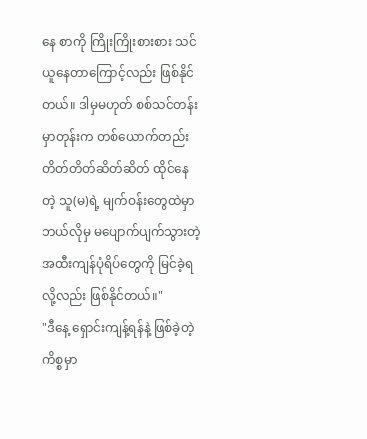နေ စာကို ကြိုးကြိုးစားစား သင်ယူနေတာကြောင့်လည်း ဖြစ်နိုင်တယ်။ ဒါမှမဟုတ် စစ်သင်တန်းမှာတုန်းက တစ်ယောက်တည်း တိတ်တိတ်ဆိတ်ဆိတ် ထိုင်နေတဲ့ သူ(မ)ရဲ့ မျက်ဝန်းတွေထဲမှာ ဘယ်လိုမှ မပျောက်ပျက်သွားတဲ့ အထီးကျန်ပုံရိပ်တွေကို မြင်ခဲ့ရလို့လည်း ဖြစ်နိုင်တယ်။"
"ဒီနေ့ ရှောင်းကျန့်ရန်နဲ့ ဖြစ်ခဲ့တဲ့ ကိစ္စမှာ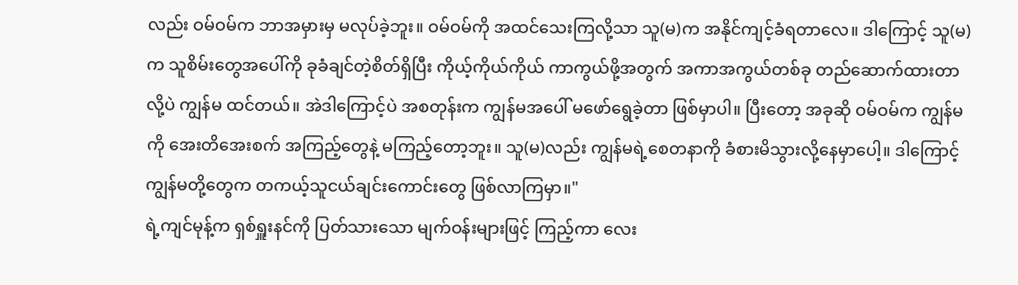လည်း ဝမ်ဝမ်က ဘာအမှားမှ မလုပ်ခဲ့ဘူး။ ဝမ်ဝမ်ကို အထင်သေးကြလို့သာ သူ(မ)က အနိုင်ကျင့်ခံရတာလေ။ ဒါကြောင့် သူ(မ)က သူစိမ်းတွေအပေါ်ကို ခုခံချင်တဲ့စိတ်ရှိပြီး ကိုယ့်ကိုယ်ကိုယ် ကာကွယ်ဖို့အတွက် အကာအကွယ်တစ်ခု တည်ဆောက်ထားတာလို့ပဲ ကျွန်မ ထင်တယ်။ အဲဒါကြောင့်ပဲ အစတုန်းက ကျွန်မအပေါ် မဖော်ရွေခဲ့တာ ဖြစ်မှာပါ။ ပြီးတော့ အခုဆို ဝမ်ဝမ်က ကျွန်မကို အေးတိအေးစက် အကြည့်တွေနဲ့ မကြည့်တော့ဘူး။ သူ(မ)လည်း ကျွန်မရဲ့စေတနာကို ခံစားမိသွားလို့နေမှာပေါ့။ ဒါကြောင့် ကျွန်မတို့တွေက တကယ့်သူငယ်ချင်းကောင်းတွေ ဖြစ်လာကြမှာ။"
ရဲ့ကျင်မုန့်က ရှစ်ရှူးနင်ကို ပြတ်သားသော မျက်ဝန်းများဖြင့် ကြည့်ကာ လေး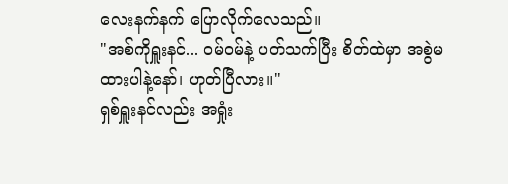လေးနက်နက် ပြောလိုက်လေသည်။
"အစ်ကိုရှူးနင်... ဝမ်ဝမ်နဲ့ ပတ်သက်ပြီး စိတ်ထဲမှာ အစွဲမထားပါနဲ့နော်၊ ဟုတ်ပြီလား။"
ရှစ်ရှူးနင်လည်း အရှုံး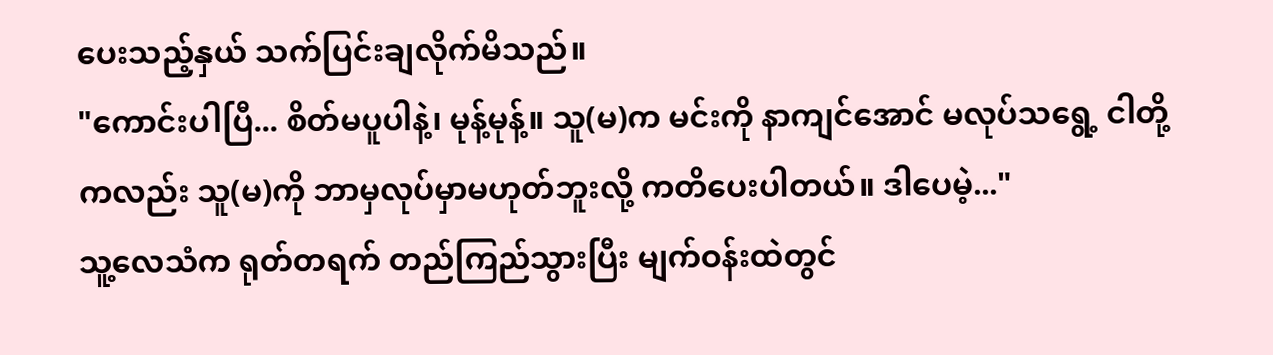ပေးသည့်နှယ် သက်ပြင်းချလိုက်မိသည်။
"ကောင်းပါပြီ... စိတ်မပူပါနဲ့၊ မုန့်မုန့်။ သူ(မ)က မင်းကို နာကျင်အောင် မလုပ်သရွေ့ ငါတို့ကလည်း သူ(မ)ကို ဘာမှလုပ်မှာမဟုတ်ဘူးလို့ ကတိပေးပါတယ်။ ဒါပေမဲ့..."
သူ့လေသံက ရုတ်တရက် တည်ကြည်သွားပြီး မျက်ဝန်းထဲတွင်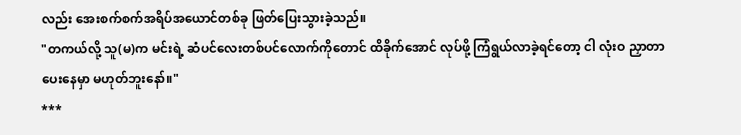လည်း အေးစက်စက်အရိပ်အယောင်တစ်ခု ဖြတ်ပြေးသွားခဲ့သည်။
"တကယ်လို့ သူ(မ)က မင်းရဲ့ ဆံပင်လေးတစ်ပင်လောက်ကိုတောင် ထိခိုက်အောင် လုပ်ဖို့ ကြံရွယ်လာခဲ့ရင်တော့ ငါ လုံးဝ ညှာတာပေးနေမှာ မဟုတ်ဘူးနော်။"
***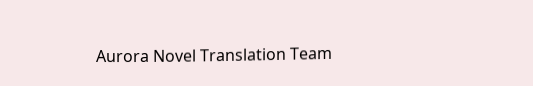Aurora Novel Translation Team